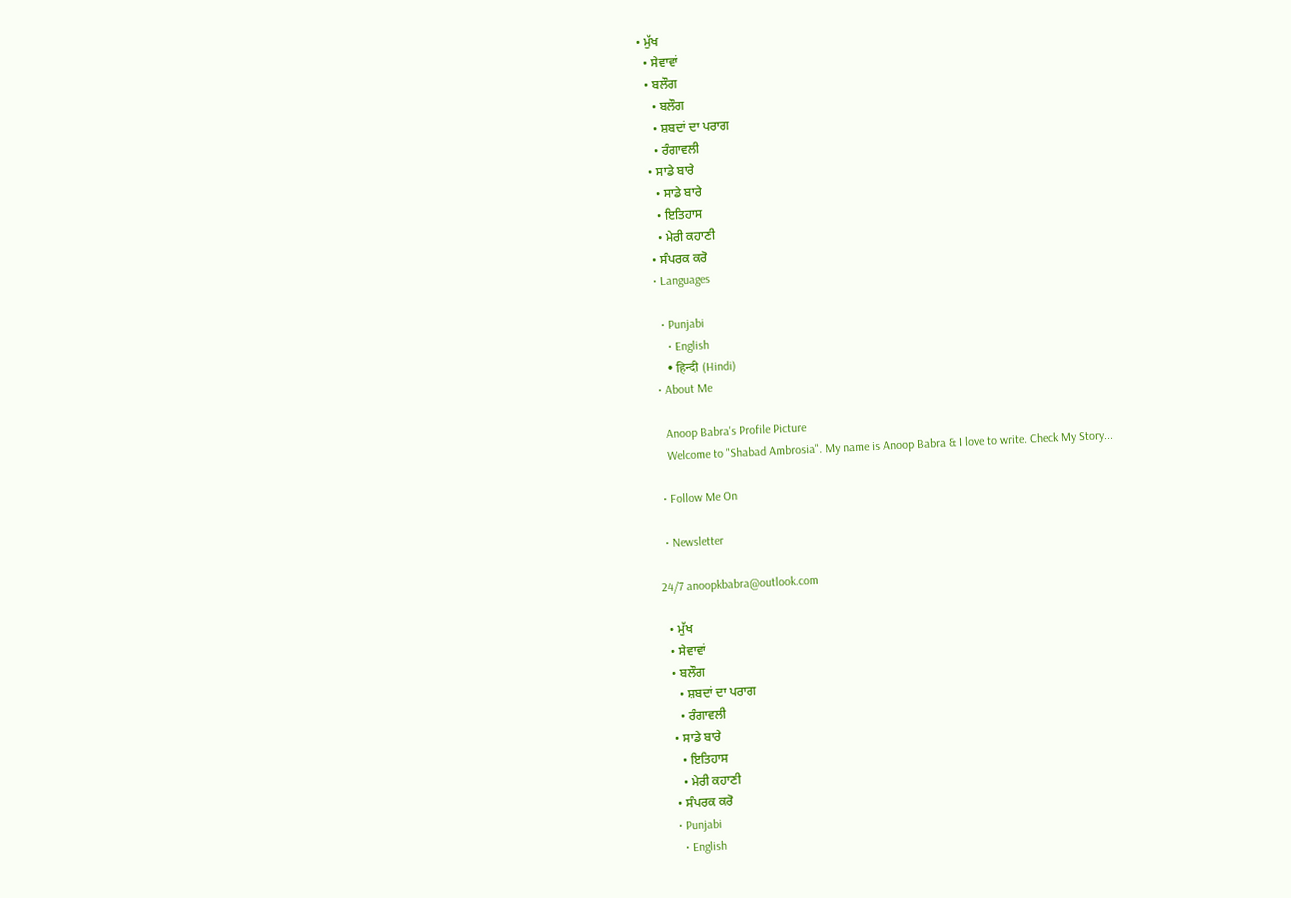• ਮੁੱਖ
  • ਸੇਵਾਵਾਂ
  • ਬਲੌਗ
    • ਬਲੌਗ
    • ਸ਼ਬਦਾਂ ਦਾ ਪਰਾਗ
    • ਰੰਗਾਵਲੀ
  • ਸਾਡੇ ਬਾਰੇ
    • ਸਾਡੇ ਬਾਰੇ
    • ਇਤਿਹਾਸ
    • ਮੇਰੀ ਕਹਾਣੀ
  • ਸੰਪਰਕ ਕਰੋ
  • Languages

    • Punjabi
      • English
      • हिन्दी (Hindi)
  • About Me

    Anoop Babra's Profile Picture
    Welcome to "Shabad Ambrosia". My name is Anoop Babra & I love to write. Check My Story...

  • Follow Me On

  • Newsletter

24/7 anoopkbabra@outlook.com

  • ਮੁੱਖ
  • ਸੇਵਾਵਾਂ
  • ਬਲੌਗ
    • ਸ਼ਬਦਾਂ ਦਾ ਪਰਾਗ
    • ਰੰਗਾਵਲੀ
  • ਸਾਡੇ ਬਾਰੇ
    • ਇਤਿਹਾਸ
    • ਮੇਰੀ ਕਹਾਣੀ
  • ਸੰਪਰਕ ਕਰੋ
  • Punjabi
    • English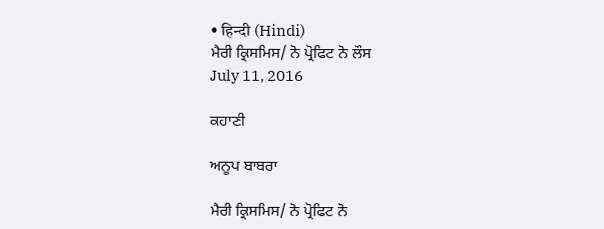• हिन्दी (Hindi)
ਮੈਰੀ ਕ੍ਰਿਸਮਿਸ/ ਨੋ ਪ੍ਰੋਫਿਟ ਨੋ ਲੌਸ
July 11, 2016

ਕਹਾਣੀ

ਅਨੂਪ ਬਾਬਰਾ

ਮੈਰੀ ਕ੍ਰਿਸਮਿਸ/ ਨੋ ਪ੍ਰੋਫਿਟ ਨੋ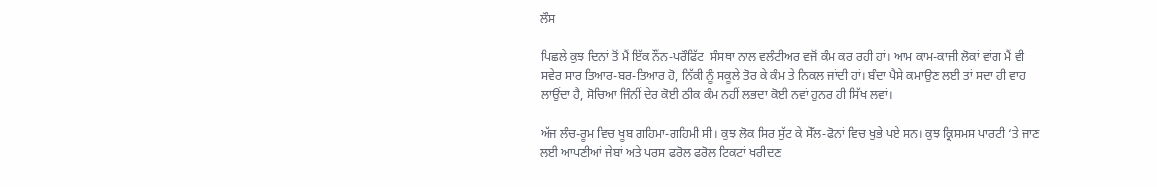ਲੌਸ

ਪਿਛਲੇ ਕੁਝ ਦਿਨਾਂ ਤੋਂ ਮੈਂ ਇੱਕ ਨੌਂਨ-ਪਰੌਫਿੱਟ  ਸੰਸਥਾ ਨਾਲ ਵਲੰਟੀਅਰ ਵਜੋਂ ਕੰਮ ਕਰ ਰਹੀ ਹਾਂ। ਆਮ ਕਾਮ-ਕਾਜੀ ਲੋਕਾਂ ਵਾਂਗ ਮੈਂ ਵੀ ਸਵੇਰ ਸਾਰ ਤਿਆਰ-ਬਰ-ਤਿਆਰ ਹੋ, ਨਿੱਕੀ ਨੂੰ ਸਕੂਲੇ ਤੋਰ ਕੇ ਕੰਮ ਤੇ ਨਿਕਲ ਜਾਂਦੀ ਹਾਂ। ਬੰਦਾ ਪੈਸੇ ਕਮਾਉਣ ਲਈ ਤਾਂ ਸਦਾ ਹੀ ਵਾਹ ਲਾਉਂਦਾ ਹੈ, ਸੋਚਿਆ ਜਿੰਨੀਂ ਦੇਰ ਕੋਈ ਠੀਕ ਕੰਮ ਨਹੀਂ ਲਭਦਾ ਕੋਈ ਨਵਾਂ ਹੁਨਰ ਹੀ ਸਿੱਖ ਲਵਾਂ।

ਅੱਜ ਲੰਚ-ਰੂਮ ਵਿਚ ਖੂਬ ਗਹਿਮਾ-ਗਹਿਮੀ ਸੀ। ਕੁਝ ਲੋਕ ਸਿਰ ਸੁੱਟ ਕੇ ਸੇੱਲ-ਫੋਨਾਂ ਵਿਚ ਖੁਭੇ ਪਏ ਸਨ। ਕੁਝ ਕ੍ਰਿਸਮਸ ਪਾਰਟੀ ‘ਤੇ ਜਾਣ ਲਈ ਆਪਣੀਆਂ ਜੇਬਾਂ ਅਤੇ ਪਰਸ ਫਰੋਲ ਫਰੋਲ ਟਿਕਟਾਂ ਖਰੀਦਣ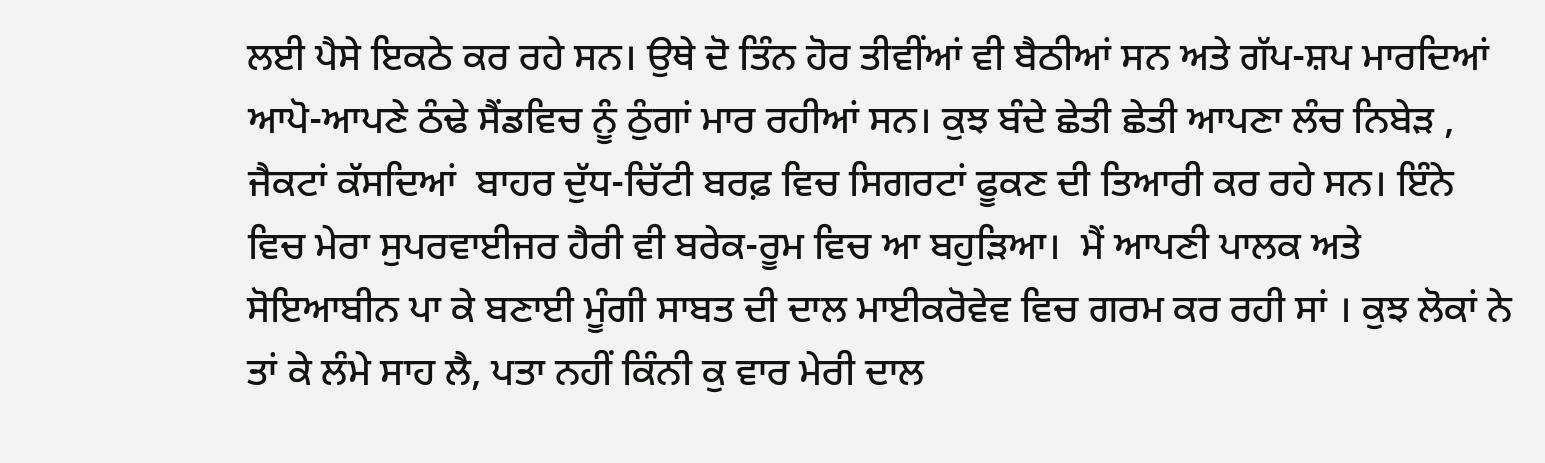ਲਈ ਪੈਸੇ ਇਕਠੇ ਕਰ ਰਹੇ ਸਨ। ਉਥੇ ਦੋ ਤਿੰਨ ਹੋਰ ਤੀਵੀਂਆਂ ਵੀ ਬੈਠੀਆਂ ਸਨ ਅਤੇ ਗੱਪ-ਸ਼ਪ ਮਾਰਦਿਆਂ ਆਪੋ-ਆਪਣੇ ਠੰਢੇ ਸੈਂਡਵਿਚ ਨੂੰ ਠੁੰਗਾਂ ਮਾਰ ਰਹੀਆਂ ਸਨ। ਕੁਝ ਬੰਦੇ ਛੇਤੀ ਛੇਤੀ ਆਪਣਾ ਲੰਚ ਨਿਬੇੜ , ਜੈਕਟਾਂ ਕੱਸਦਿਆਂ  ਬਾਹਰ ਦੁੱਧ-ਚਿੱਟੀ ਬਰਫ਼ ਵਿਚ ਸਿਗਰਟਾਂ ਫੂਕਣ ਦੀ ਤਿਆਰੀ ਕਰ ਰਹੇ ਸਨ। ਇੰਨੇ ਵਿਚ ਮੇਰਾ ਸੁਪਰਵਾਈਜਰ ਹੈਰੀ ਵੀ ਬਰੇਕ-ਰੂਮ ਵਿਚ ਆ ਬਹੁੜਿਆ।  ਮੈਂ ਆਪਣੀ ਪਾਲਕ ਅਤੇ ਸੋਇਆਬੀਨ ਪਾ ਕੇ ਬਣਾਈ ਮੂੰਗੀ ਸਾਬਤ ਦੀ ਦਾਲ ਮਾਈਕਰੋਵੇਵ ਵਿਚ ਗਰਮ ਕਰ ਰਹੀ ਸਾਂ । ਕੁਝ ਲੋਕਾਂ ਨੇ ਤਾਂ ਕੇ ਲੰਮੇ ਸਾਹ ਲੈ, ਪਤਾ ਨਹੀਂ ਕਿੰਨੀ ਕੁ ਵਾਰ ਮੇਰੀ ਦਾਲ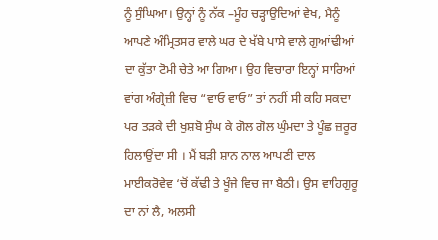ਨੂੰ ਸੁੰਘਿਆ। ਉਨ੍ਹਾਂ ਨੂੰ ਨੱਕ –ਮੂੰਹ ਚੜ੍ਹਾਉਦਿਆਂ ਵੇਖ, ਮੈਨੂੰ ਆਪਣੇ ਅੰਮ੍ਰਿਤਸਰ ਵਾਲੇ ਘਰ ਦੇ ਖੱਬੇ ਪਾਸੇ ਵਾਲੇ ਗੁਆਂਢੀਆਂ ਦਾ ਕੁੱਤਾ ਟੋਮੀ ਚੇਤੇ ਆ ਗਿਆ। ਉਹ ਵਿਚਾਰਾ ਇਨ੍ਹਾਂ ਸਾਰਿਆਂ ਵਾਂਗ ਅੰਗ੍ਰੇਜ਼ੀ ਵਿਚ “ਵਾਓ ਵਾਓ” ਤਾਂ ਨਹੀਂ ਸੀ ਕਹਿ ਸਕਦਾ ਪਰ ਤੜਕੇ ਦੀ ਖੁਸ਼ਬੋ ਸੁੰਘ ਕੇ ਗੋਲ ਗੋਲ ਘੁੰਮਦਾ ਤੇ ਪੂੰਛ ਜ਼ਰੂਰ ਹਿਲਾਉਂਦਾ ਸੀ । ਮੈਂ ਬੜੀ ਸ਼ਾਨ ਨਾਲ ਆਪਣੀ ਦਾਲ ਮਾਈਕਰੋਵੇਵ ‘ਚੋਂ ਕੱਢੀ ਤੇ ਖੂੰਜੇ ਵਿਚ ਜਾ ਬੈਠੀ। ਉਸ ਵਾਹਿਗੁਰੂ ਦਾ ਨਾਂ ਲੈ, ਅਲਸੀ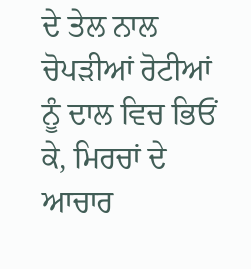ਦੇ ਤੇਲ ਨਾਲ ਚੋਪੜੀਆਂ ਰੋਟੀਆਂ ਨੂੰ ਦਾਲ ਵਿਚ ਭਿਓਂ ਕੇ, ਮਿਰਚਾਂ ਦੇ ਆਚਾਰ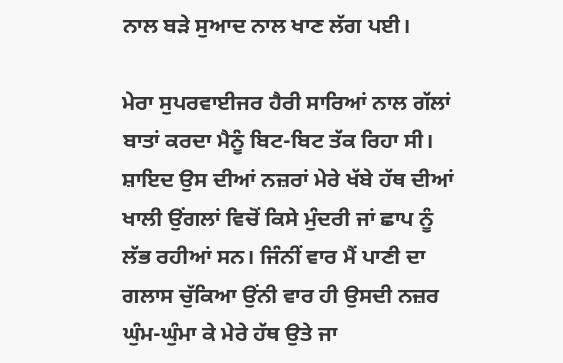ਨਾਲ ਬੜੇ ਸੁਆਦ ਨਾਲ ਖਾਣ ਲੱਗ ਪਈ।

ਮੇਰਾ ਸੁਪਰਵਾਈਜਰ ਹੈਰੀ ਸਾਰਿਆਂ ਨਾਲ ਗੱਲਾਂ ਬਾਤਾਂ ਕਰਦਾ ਮੈਨੂੰ ਬਿਟ-ਬਿਟ ਤੱਕ ਰਿਹਾ ਸੀ। ਸ਼ਾਇਦ ਉਸ ਦੀਆਂ ਨਜ਼ਰਾਂ ਮੇਰੇ ਖੱਬੇ ਹੱਥ ਦੀਆਂ ਖਾਲੀ ਉਂਗਲਾਂ ਵਿਚੋਂ ਕਿਸੇ ਮੁੰਦਰੀ ਜਾਂ ਛਾਪ ਨੂੰ ਲੱਭ ਰਹੀਆਂ ਸਨ। ਜਿੰਨੀਂ ਵਾਰ ਮੈਂ ਪਾਣੀ ਦਾ ਗਲਾਸ ਚੁੱਕਿਆ ਉਂਨੀ ਵਾਰ ਹੀ ਉਸਦੀ ਨਜ਼ਰ ਘੁੰਮ-ਘੁੰਮਾ ਕੇ ਮੇਰੇ ਹੱਥ ਉਤੇ ਜਾ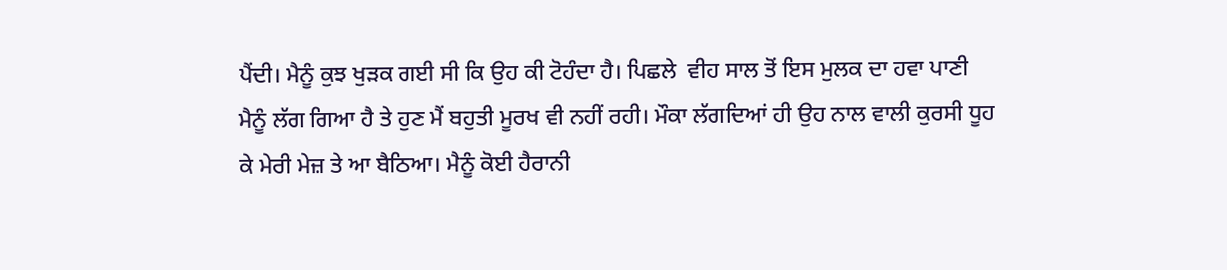ਪੈਂਦੀ। ਮੈਨੂੰ ਕੁਝ ਖੁੜਕ ਗਈ ਸੀ ਕਿ ਉਹ ਕੀ ਟੋਹੰਦਾ ਹੈ। ਪਿਛਲੇ  ਵੀਹ ਸਾਲ ਤੋਂ ਇਸ ਮੁਲਕ ਦਾ ਹਵਾ ਪਾਣੀ ਮੈਨੂੰ ਲੱਗ ਗਿਆ ਹੈ ਤੇ ਹੁਣ ਮੈਂ ਬਹੁਤੀ ਮੂਰਖ ਵੀ ਨਹੀਂ ਰਹੀ। ਮੌਕਾ ਲੱਗਦਿਆਂ ਹੀ ਉਹ ਨਾਲ ਵਾਲੀ ਕੁਰਸੀ ਧੂਹ ਕੇ ਮੇਰੀ ਮੇਜ਼ ਤੇ ਆ ਬੈਠਿਆ। ਮੈਨੂੰ ਕੋਈ ਹੈਰਾਨੀ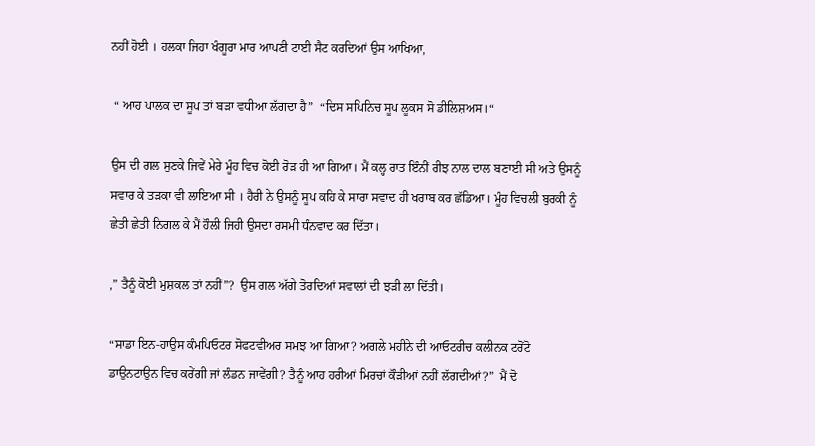ਨਹੀਂ ਹੋਈ । ਹਲਕਾ ਜਿਹਾ ਖੰਗੂਰਾ ਮਾਰ ਆਪਣੀ ਟਾਈ ਸੈਟ ਕਰਦਿਆਂ ਉਸ ਆਖਿਆ,

 “ ਆਹ ਪਾਲਕ ਦਾ ਸੂਪ ਤਾਂ ਬੜਾ ਵਧੀਆ ਲੱਗਦਾ ਹੈ”  “ਦਿਸ ਸਪਿਨਿਚ ਸੂਪ ਲੂਕਸ ਸੋ ਡੀਲਿਸ਼ਅਸ।“

ਉਸ ਦੀ ਗਲ ਸੁਣਕੇ ਜਿਵੇਂ ਮੇਰੇ ਮੂੰਹ ਵਿਚ ਕੋਈ ਰੋੜ ਹੀ ਆ ਗਿਆ। ਮੈਂ ਕਲ੍ਹ ਰਾਤ ਇੰਨੀਂ ਰੀਝ ਨਾਲ ਦਾਲ ਬਣਾਈ ਸੀ ਅਤੇ ਉਸਨੂੰ  ਸਵਾਰ ਕੇ ਤੜਕਾ ਵੀ ਲਾਇਆ ਸੀ । ਹੈਰੀ ਨੇ ਉਸਨੂੰ ਸੂਪ ਕਹਿ ਕੇ ਸਾਰਾ ਸਵਾਦ ਹੀ ਖਰਾਬ ਕਰ ਛੱਡਿਆ। ਮੂੰਹ ਵਿਚਲੀ ਬੁਰਕੀ ਨੂੰ ਛੇਤੀ ਛੇਤੀ ਨਿਗਲ ਕੇ ਮੈਂ ਹੌਲੀ ਜਿਹੀ ਉਸਦਾ ਰਸਮੀ ਧੰਨਵਾਦ ਕਰ ਦਿੱਤਾ।

,” ਤੈਨੂੰ ਕੋਈ ਮੁਸ਼ਕਲ ਤਾਂ ਨਹੀਂ”?  ਉਸ ਗਲ ਅੱਗੇ ਤੋਰਦਿਆਂ ਸਵਾਲਾਂ ਦੀ ਝੜੀ ਲਾ ਦਿੱਤੀ।

“ਸਾਡਾ ਇਨ-ਹਾਉਸ ਕੰਮਪਿਓਟਰ ਸੋਫਟਵੀਅਰ ਸਮਝ ਆ ਗਿਆ? ਅਗਲੇ ਮਹੀਨੇ ਦੀ ਆਓਟਰੀਚ ਕਲੀਨਕ ਟਰੋਂਟੋ ਡਾਉਨਟਾਉਨ ਵਿਚ ਕਰੇਂਗੀ ਜਾਂ ਲੰਡਨ ਜਾਵੇਂਗੀ? ਤੈਨੂੰ ਆਹ ਹਰੀਆਂ ਮਿਰਚਾਂ ਕੌੜੀਆਂ ਨਹੀਂ ਲੱਗਦੀਆਂ?”  ਮੈਂ ਦੋ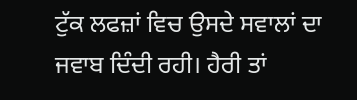ਟੁੱਕ ਲਫਜ਼ਾਂ ਵਿਚ ਉਸਦੇ ਸਵਾਲਾਂ ਦਾ ਜਵਾਬ ਦਿੰਦੀ ਰਹੀ। ਹੈਰੀ ਤਾਂ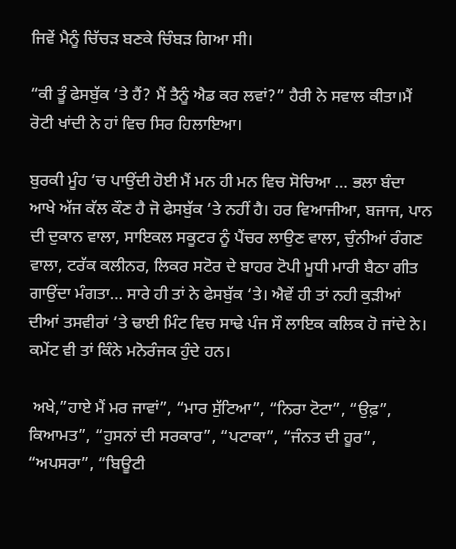ਜਿਵੇਂ ਮੈਨੂੰ ਚਿੱਚੜ ਬਣਕੇ ਚਿੰਬੜ ਗਿਆ ਸੀ।

“ਕੀ ਤੂੰ ਫੇਸਬੁੱਕ ‘ਤੇ ਹੈਂ? ਮੈਂ ਤੈਨੂੰ ਐਡ ਕਰ ਲਵਾਂ?” ਹੈਰੀ ਨੇ ਸਵਾਲ ਕੀਤਾ।ਮੈਂ ਰੋਟੀ ਖਾਂਦੀ ਨੇ ਹਾਂ ਵਿਚ ਸਿਰ ਹਿਲਾਇਆ।

ਬੁਰਕੀ ਮੂੰਹ ‘ਚ ਪਾਉਂਦੀ ਹੋਈ ਮੈਂ ਮਨ ਹੀ ਮਨ ਵਿਚ ਸੋਚਿਆ … ਭਲਾ ਬੰਦਾ ਆਖੇ ਅੱਜ ਕੱਲ ਕੌਣ ਹੈ ਜੋ ਫੇਸਬੁੱਕ ‘ਤੇ ਨਹੀਂ ਹੈ। ਹਰ ਵਿਆਜੀਆ, ਬਜਾਜ, ਪਾਨ ਦੀ ਦੁਕਾਨ ਵਾਲਾ, ਸਾਇਕਲ ਸਕੂਟਰ ਨੂੰ ਪੈਂਚਰ ਲਾਉਣ ਵਾਲਾ, ਚੁੰਨੀਆਂ ਰੰਗਣ ਵਾਲਾ, ਟਰੱਕ ਕਲੀਨਰ, ਲਿਕਰ ਸਟੋਰ ਦੇ ਬਾਹਰ ਟੋਪੀ ਮੂਧੀ ਮਾਰੀ ਬੈਠਾ ਗੀਤ ਗਾਉਂਦਾ ਮੰਗਤਾ… ਸਾਰੇ ਹੀ ਤਾਂ ਨੇ ਫੇਸਬੁੱਕ ‘ਤੇ। ਐਵੇਂ ਹੀ ਤਾਂ ਨਹੀ ਕੁੜੀਆਂ ਦੀਆਂ ਤਸਵੀਰਾਂ ‘ਤੇ ਢਾਈ ਮਿੰਟ ਵਿਚ ਸਾਢੇ ਪੰਜ ਸੌ ਲਾਇਕ ਕਲਿਕ ਹੋ ਜਾਂਦੇ ਨੇ। ਕਮੇਂਟ ਵੀ ਤਾਂ ਕਿੰਨੇ ਮਨੋਰੰਜਕ ਹੁੰਦੇ ਹਨ।

 ਅਖੇ,”ਹਾਏ ਮੈਂ ਮਰ ਜਾਵਾਂ”, “ਮਾਰ ਸੁੱਟਿਆ”, “ਨਿਰਾ ਟੋਟਾ”, “ਉਫ਼”, ਕਿਆਮਤ”, “ਹੁਸਨਾਂ ਦੀ ਸਰਕਾਰ”, “ਪਟਾਕਾ”, “ਜੰਨਤ ਦੀ ਹੂਰ”, “ਅਪਸਰਾ”, “ਬਿਊਟੀ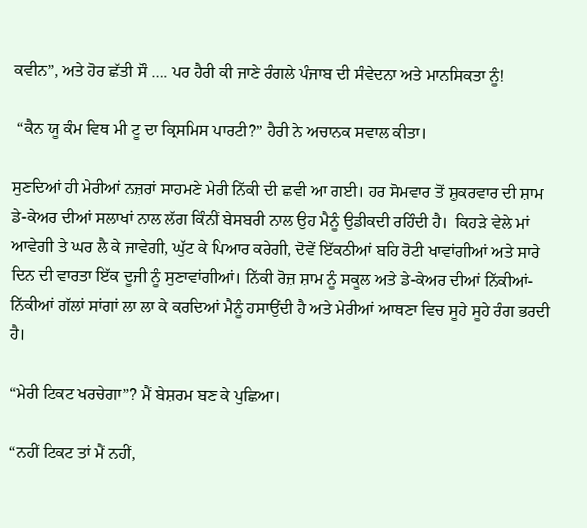ਕਵੀਨ”, ਅਤੇ ਹੋਰ ਛੱਤੀ ਸੌ …. ਪਰ ਹੈਰੀ ਕੀ ਜਾਣੇ ਰੰਗਲੇ ਪੰਜਾਬ ਦੀ ਸੰਵੇਦਨਾ ਅਤੇ ਮਾਨਸਿਕਤਾ ਨੂੰ!

 “ਕੈਨ ਯੂ ਕੰਮ ਵਿਥ ਮੀ ਟੂ ਦਾ ਕ੍ਰਿਸਮਿਸ ਪਾਰਟੀ?” ਹੈਰੀ ਨੇ ਅਚਾਨਕ ਸਵਾਲ ਕੀਤਾ।

ਸੁਣਦਿਆਂ ਹੀ ਮੇਰੀਆਂ ਨਜ਼ਰਾਂ ਸਾਹਮਣੇ ਮੇਰੀ ਨਿੱਕੀ ਦੀ ਛਵੀ ਆ ਗਈ। ਹਰ ਸੋਮਵਾਰ ਤੋਂ ਸ਼ੁਕਰਵਾਰ ਦੀ ਸ਼ਾਮ ਡੇ-ਕੇਅਰ ਦੀਆਂ ਸਲਾਖਾਂ ਨਾਲ ਲੱਗ ਕਿੰਨੀਂ ਬੇਸਬਰੀ ਨਾਲ ਉਹ ਮੈਨੂੰ ਉਡੀਕਦੀ ਰਹਿੰਦੀ ਹੈ।  ਕਿਹੜੇ ਵੇਲੇ ਮਾਂ ਆਵੇਗੀ ਤੇ ਘਰ ਲੈ ਕੇ ਜਾਵੇਗੀ, ਘੁੱਟ ਕੇ ਪਿਆਰ ਕਰੇਗੀ, ਦੋਵੇਂ ਇੱਕਠੀਆਂ ਬਹਿ ਰੋਟੀ ਖਾਵਾਂਗੀਆਂ ਅਤੇ ਸਾਰੇ ਦਿਨ ਦੀ ਵਾਰਤਾ ਇੱਕ ਦੂਜੀ ਨੂੰ ਸੁਣਾਵਾਂਗੀਆਂ। ਨਿੱਕੀ ਰੋਜ਼ ਸ਼ਾਮ ਨੂੰ ਸਕੂਲ ਅਤੇ ਡੇ-ਕੇਅਰ ਦੀਆਂ ਨਿੱਕੀਆਂ-ਨਿੱਕੀਆਂ ਗੱਲਾਂ ਸਾਂਗਾਂ ਲਾ ਲਾ ਕੇ ਕਰਦਿਆਂ ਮੈਨੂੰ ਹਸਾਉਂਦੀ ਹੈ ਅਤੇ ਮੇਰੀਆਂ ਆਥਣਾ ਵਿਚ ਸੂਹੇ ਸੂਹੇ ਰੰਗ ਭਰਦੀ ਹੈ।

“ਮੇਰੀ ਟਿਕਟ ਖਰਚੇਗਾ”? ਮੈਂ ਬੇਸ਼ਰਮ ਬਣ ਕੇ ਪੁਛਿਆ।

“ਨਹੀਂ ਟਿਕਟ ਤਾਂ ਮੈਂ ਨਹੀਂ,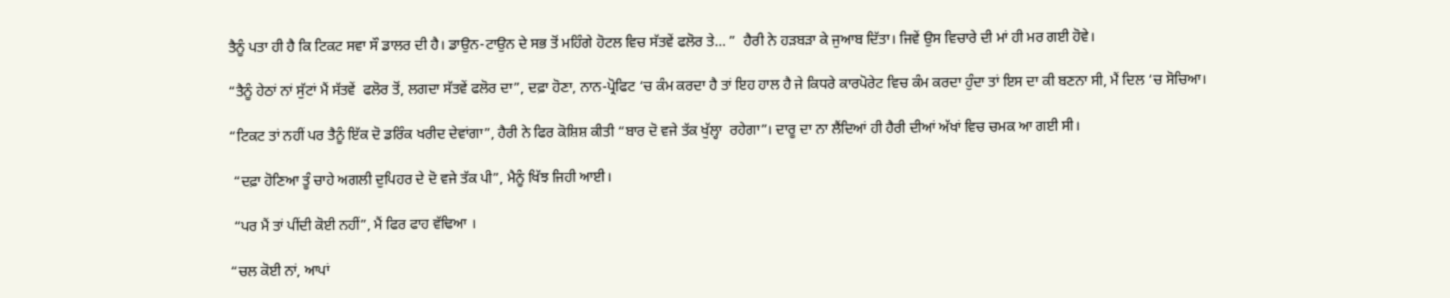ਤੈਨੂੰ ਪਤਾ ਹੀ ਹੈ ਕਿ ਟਿਕਟ ਸਵਾ ਸੌ ਡਾਲਰ ਦੀ ਹੈ। ਡਾਉਨ-ਟਾਉਨ ਦੇ ਸਭ ਤੋਂ ਮਹਿੰਗੇ ਹੋਟਲ ਵਿਚ ਸੱਤਵੇਂ ਫਲੋਰ ਤੇ… ”  ਹੈਰੀ ਨੇ ਹੜਬੜਾ ਕੇ ਜੁਆਬ ਦਿੱਤਾ। ਜਿਵੇਂ ਉਸ ਵਿਚਾਰੇ ਦੀ ਮਾਂ ਹੀ ਮਰ ਗਈ ਹੋਵੇ।

“ਤੈਨੂੰ ਹੇਠਾਂ ਨਾਂ ਸੁੱਟਾਂ ਮੈਂ ਸੱਤਵੇਂ  ਫਲੋਰ ਤੋਂ, ਲਗਦਾ ਸੱਤਵੇਂ ਫਲੋਰ ਦਾ”, ਦਫ਼ਾ ਹੋਣਾ, ਨਾਨ-ਪ੍ਰੋਫਿਟ ‘ਚ ਕੰਮ ਕਰਦਾ ਹੈ ਤਾਂ ਇਹ ਹਾਲ ਹੈ ਜੇ ਕਿਧਰੇ ਕਾਰਪੋਰੇਟ ਵਿਚ ਕੰਮ ਕਰਦਾ ਹੁੰਦਾ ਤਾਂ ਇਸ ਦਾ ਕੀ ਬਣਨਾ ਸੀ, ਮੈਂ ਦਿਲ ‘ਚ ਸੋਚਿਆ।

“ਟਿਕਟ ਤਾਂ ਨਹੀਂ ਪਰ ਤੈਨੂੰ ਇੱਕ ਦੋ ਡਰਿੰਕ ਖਰੀਦ ਦੇਵਾਂਗਾ”, ਹੈਰੀ ਨੇ ਫਿਰ ਕੋਸ਼ਿਸ਼ ਕੀਤੀ “ਬਾਰ ਦੋ ਵਜੇ ਤੱਕ ਖੁੱਲ੍ਹਾ  ਰਹੇਗਾ”। ਦਾਰੂ ਦਾ ਨਾ ਲੈਂਦਿਆਂ ਹੀ ਹੈਰੀ ਦੀਆਂ ਅੱਖਾਂ ਵਿਚ ਚਮਕ ਆ ਗਈ ਸੀ।

 “ਦਫ਼ਾ ਹੋਣਿਆ ਤੂੰ ਚਾਹੇ ਅਗਲੀ ਦੁਪਿਹਰ ਦੇ ਦੋ ਵਜੇ ਤੱਕ ਪੀ”, ਮੈਨੂੰ ਖਿੱਝ ਜਿਹੀ ਆਈ।

 “ਪਰ ਮੈਂ ਤਾਂ ਪੀਂਦੀ ਕੋਈ ਨਹੀਂ”, ਮੈਂ ਫਿਰ ਫਾਹ ਵੱਢਿਆ ।

“ਚਲ ਕੋਈ ਨਾਂ, ਆਪਾਂ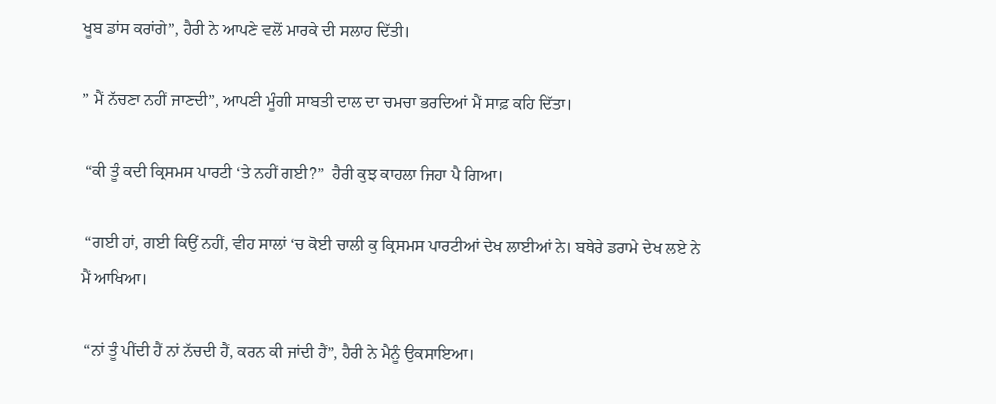ਖੂਬ ਡਾਂਸ ਕਰਾਂਗੇ”, ਹੈਰੀ ਨੇ ਆਪਣੇ ਵਲੋਂ ਮਾਰਕੇ ਦੀ ਸਲਾਹ ਦਿੱਤੀ।

” ਮੈਂ ਨੱਚਣਾ ਨਹੀਂ ਜਾਣਦੀ”, ਆਪਣੀ ਮੂੰਗੀ ਸਾਬਤੀ ਦਾਲ ਦਾ ਚਮਚਾ ਭਰਦਿਆਂ ਮੈਂ ਸਾਫ਼ ਕਹਿ ਦਿੱਤਾ।

 “ਕੀ ਤੂੰ ਕਦੀ ਕ੍ਰਿਸਮਸ ਪਾਰਟੀ ‘ਤੇ ਨਹੀਂ ਗਈ?”  ਹੈਰੀ ਕੁਝ ਕਾਹਲਾ ਜਿਹਾ ਪੈ ਗਿਆ।

 “ਗਈ ਹਾਂ, ਗਈ ਕਿਉਂ ਨਹੀਂ, ਵੀਹ ਸਾਲਾਂ ‘ਚ ਕੋਈ ਚਾਲੀ ਕੁ ਕ੍ਰਿਸਮਸ ਪਾਰਟੀਆਂ ਦੇਖ ਲਾਈਆਂ ਨੇ। ਬਥੇਰੇ ਡਰਾਮੇ ਦੇਖ ਲਏ ਨੇ ਮੈਂ ਆਖਿਆ।

 “ਨਾਂ ਤੂੰ ਪੀਂਦੀ ਹੈਂ ਨਾਂ ਨੱਚਦੀ ਹੈਂ, ਕਰਨ ਕੀ ਜਾਂਦੀ ਹੈਂ”, ਹੈਰੀ ਨੇ ਮੈਨੂੰ ਉਕਸਾਇਆ।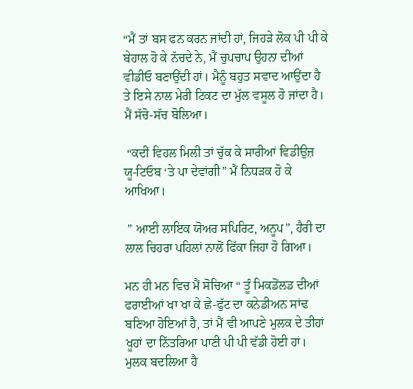“ਮੈਂ ਤਾਂ ਬਸ ਫਨ ਕਰਨ ਜਾਂਦੀ ਹਾਂ, ਜਿਹੜੇ ਲੋਕ ਪੀ ਪੀ ਕੇ ਬੇਹਾਲ ਹੋ ਕੇ ਨੱਚਦੇ ਨੇ, ਮੈਂ ਚੁਪਚਾਪ ਉਹਨਾ ਦੀਆਂ ਵੀਡੀਓ ਬਣਾਉਂਦੀ ਹਾਂ। ਮੈਨੂੰ ਬਹੁਤ ਸਵਾਦ ਆਉਂਦਾ ਹੈ ਤੇ ਇਸੇ ਨਾਲ ਮੇਰੀ ਟਿਕਟ ਦਾ ਮੁੱਲ ਵਸੂਲ ਹੋ ਜਾਂਦਾ ਹੈ। ਮੈਂ ਸੱਚੋ-ਸੱਚ ਬੋਲਿਆ।

 “ਕਦੀਂ ਵਿਹਲ ਮਿਲੀ ਤਾਂ ਚੁੱਕ ਕੇ ਸਾਰੀਆਂ ਵਿਡੀਉਜ਼ ਯੂ-ਟਿਓਬ ‘ਤੇ ਪਾ ਦੇਵਾਂਗੀ” ਮੈਂ ਨਿਧੜਕ ਹੋ ਕੇ ਆਖਿਆ।

 ” ਆਈ ਲਾਇਕ ਯੋਅਰ ਸਪਿਰਿਟ, ਅਨੂਪ”, ਹੈਰੀ ਦਾ ਲਾਲ ਚਿਹਰਾ ਪਹਿਲਾਂ ਨਾਲੋਂ ਫਿੱਕਾ ਜਿਹਾ ਹੋ ਗਿਆ।

ਮਨ ਹੀ ਮਨ ਵਿਚ ਮੈਂ ਸੋਚਿਆ “ ਤੂੰ ਮਿਕਡੋਂਲਡ ਦੀਆਂ ਫਰਾਈਆਂ ਖਾ ਖਾ ਕੇ ਛੇ-ਫੁੱਟ ਦਾ ਕਨੇਡੀਅਨ ਸਾਂਢ ਬਣਿਆ ਹੋਇਆਂ ਹੈ, ਤਾਂ ਮੈਂ ਵੀ ਆਪਣੇ ਮੁਲਕ ਦੇ ਤੀਹਾਂ ਖੂਹਾਂ ਦਾ ਨਿੱਤਰਿਆ ਪਾਣੀ ਪੀ ਪੀ ਵੱਡੀ ਹੋਈ ਹਾਂ। ਮੁਲਕ ਬਦਲਿਆ ਹੈ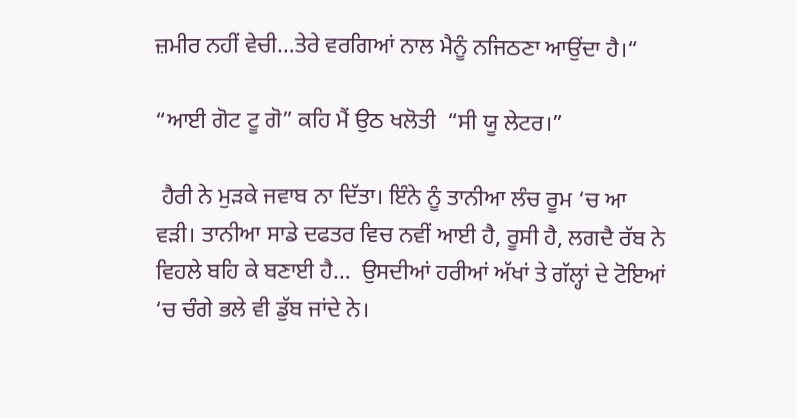ਜ਼ਮੀਰ ਨਹੀਂ ਵੇਚੀ…ਤੇਰੇ ਵਰਗਿਆਂ ਨਾਲ ਮੈਨੂੰ ਨਜਿਠਣਾ ਆਉਂਦਾ ਹੈ।“

“ਆਈ ਗੋਟ ਟੂ ਗੋ” ਕਹਿ ਮੈਂ ਉਠ ਖਲੋਤੀ  “ਸੀ ਯੂ ਲੇਟਰ।”

 ਹੈਰੀ ਨੇ ਮੁੜਕੇ ਜਵਾਬ ਨਾ ਦਿੱਤਾ। ਇੰਨੇ ਨੂੰ ਤਾਨੀਆ ਲੰਚ ਰੂਮ ‘ਚ ਆ ਵੜੀ। ਤਾਨੀਆ ਸਾਡੇ ਦਫਤਰ ਵਿਚ ਨਵੀਂ ਆਈ ਹੈ, ਰੂਸੀ ਹੈ, ਲਗਦੈ ਰੱਬ ਨੇ ਵਿਹਲੇ ਬਹਿ ਕੇ ਬਣਾਈ ਹੈ…  ਉਸਦੀਆਂ ਹਰੀਆਂ ਅੱਖਾਂ ਤੇ ਗੱਲ੍ਹਾਂ ਦੇ ਟੋਇਆਂ ‘ਚ ਚੰਗੇ ਭਲੇ ਵੀ ਡੁੱਬ ਜਾਂਦੇ ਨੇ।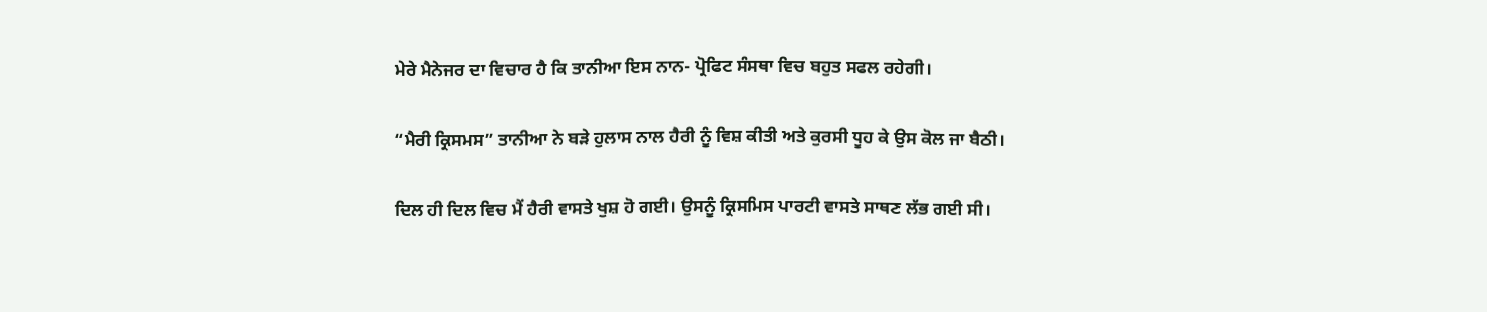ਮੇਰੇ ਮੈਨੇਜਰ ਦਾ ਵਿਚਾਰ ਹੈ ਕਿ ਤਾਨੀਆ ਇਸ ਨਾਨ- ਪ੍ਰੋਫਿਟ ਸੰਸਥਾ ਵਿਚ ਬਹੁਤ ਸਫਲ ਰਹੇਗੀ।

“ਮੈਰੀ ਕ੍ਰਿਸਮਸ” ਤਾਨੀਆ ਨੇ ਬੜੇ ਹੁਲਾਸ ਨਾਲ ਹੈਰੀ ਨੂੰ ਵਿਸ਼ ਕੀਤੀ ਅਤੇ ਕੁਰਸੀ ਧੂਹ ਕੇ ਉਸ ਕੋਲ ਜਾ ਬੈਠੀ।

ਦਿਲ ਹੀ ਦਿਲ ਵਿਚ ਮੈਂ ਹੈਰੀ ਵਾਸਤੇ ਖੁਸ਼ ਹੋ ਗਈ। ਉਸਨੂੰ ਕ੍ਰਿਸਮਿਸ ਪਾਰਟੀ ਵਾਸਤੇ ਸਾਥਣ ਲੱਭ ਗਈ ਸੀ।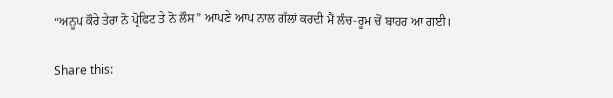“ਅਨੂਪ ਕੌਰੇ ਤੇਰਾ ਨੋ ਪ੍ਰੋਫਿਟ ਤੇ ਨੋ ਲੌਸ” ਆਪਣੇ ਆਪ ਨਾਲ ਗੱਲਾਂ ਕਰਦੀ ਮੈਂ ਲੰਚ-ਰੂਮ ਚੋਂ ਬਾਹਰ ਆ ਗਈ।

Share this: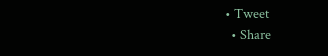• Tweet
  • Share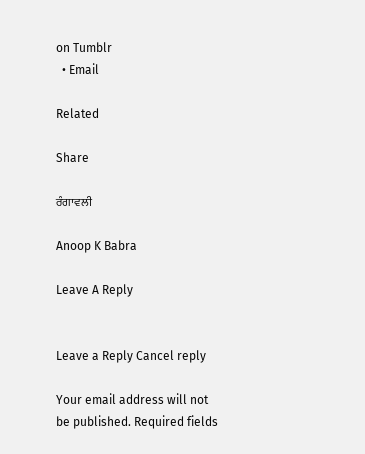on Tumblr
  • Email

Related

Share

ਰੰਗਾਵਲੀ

Anoop K Babra

Leave A Reply


Leave a Reply Cancel reply

Your email address will not be published. Required fields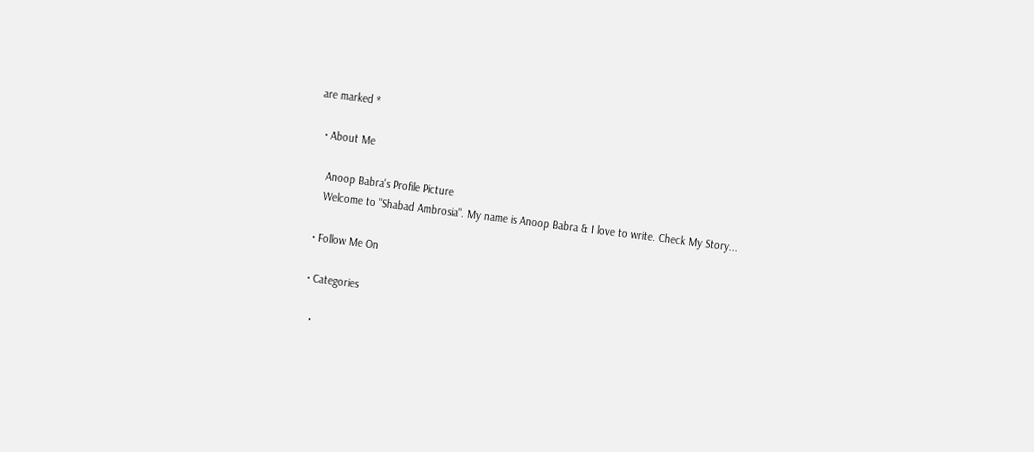are marked *

  • About Me

    Anoop Babra's Profile Picture
    Welcome to "Shabad Ambrosia". My name is Anoop Babra & I love to write. Check My Story...

  • Follow Me On

  • Categories

    •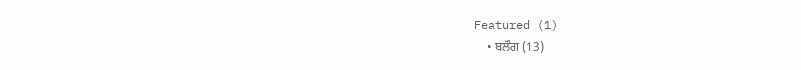Featured (1)
    • ਬਲੌਗ (13)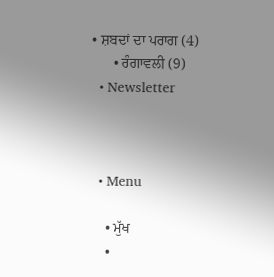• ਸ਼ਬਦਾਂ ਦਾ ਪਰਾਗ (4)
      • ਰੰਗਾਵਲੀ (9)
  • Newsletter



  • Menu

    • ਮੁੱਖ
    •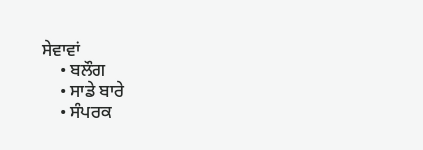ਸੇਵਾਵਾਂ
    • ਬਲੌਗ
    • ਸਾਡੇ ਬਾਰੇ
    • ਸੰਪਰਕ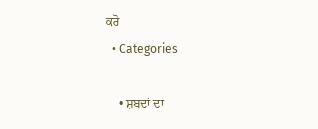ਕਰੋ
  • Categories

    • ਸ਼ਬਦਾਂ ਦਾ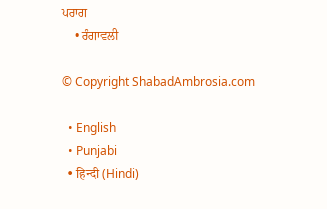ਪਰਾਗ
    • ਰੰਗਾਵਲੀ

© Copyright ShabadAmbrosia.com

  • English
  • Punjabi
  • हिन्दी (Hindi)